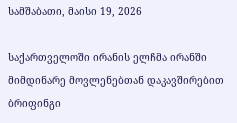სამშაბათი, მაისი 19, 2026

საქართველოში ირანის ელჩმა ირანში მიმდინარე მოვლენებთან დაკავშირებით ბრიფინგი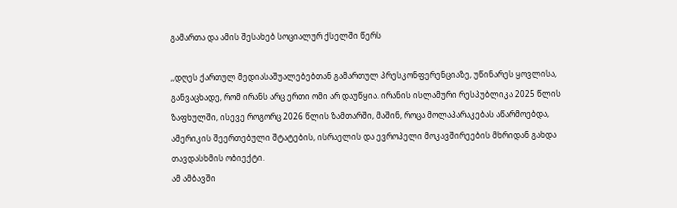გამართა და ამის შესახებ სოციალურ ქსელში წერს

,,დღეს ქართულ მედიასაშუალებებთან გამართულ პრესკონფერენციაზე, უწინარეს ყოვლისა, განვაცხადე, რომ ირანს არც ერთი ომი არ დაუწყია. ირანის ისლამური რესპუბლიკა 2025 წლის ზაფხულში, ისევე როგორც 2026 წლის ზამთარში, მაშინ, როცა მოლაპარაკებას აწარმოებდა, ამერიკის შეერთებული შტატების, ისრაელის და ევროპელი მოკავშირეების მხრიდან გახდა თავდასხმის ობიექტი.
ამ ამბავში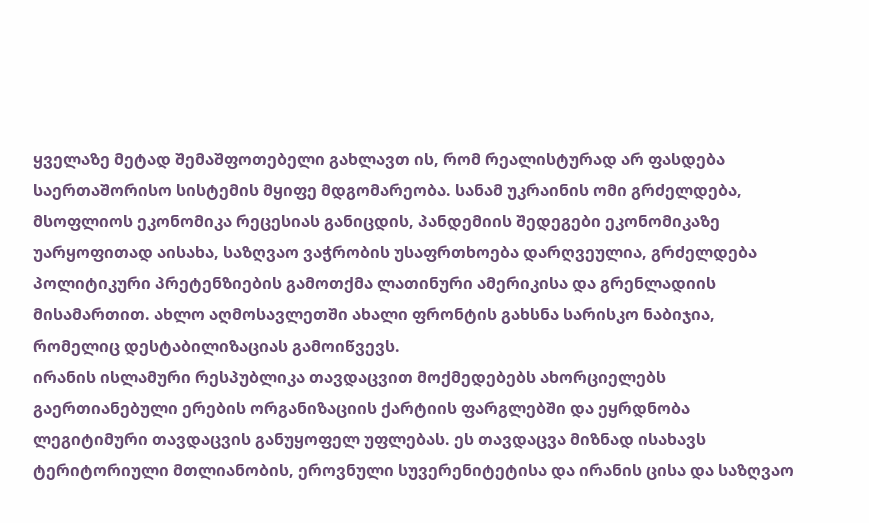ყველაზე მეტად შემაშფოთებელი გახლავთ ის, რომ რეალისტურად არ ფასდება საერთაშორისო სისტემის მყიფე მდგომარეობა. სანამ უკრაინის ომი გრძელდება, მსოფლიოს ეკონომიკა რეცესიას განიცდის, პანდემიის შედეგები ეკონომიკაზე უარყოფითად აისახა, საზღვაო ვაჭრობის უსაფრთხოება დარღვეულია, გრძელდება პოლიტიკური პრეტენზიების გამოთქმა ლათინური ამერიკისა და გრენლადიის მისამართით. ახლო აღმოსავლეთში ახალი ფრონტის გახსნა სარისკო ნაბიჯია, რომელიც დესტაბილიზაციას გამოიწვევს.
ირანის ისლამური რესპუბლიკა თავდაცვით მოქმედებებს ახორციელებს გაერთიანებული ერების ორგანიზაციის ქარტიის ფარგლებში და ეყრდნობა ლეგიტიმური თავდაცვის განუყოფელ უფლებას. ეს თავდაცვა მიზნად ისახავს ტერიტორიული მთლიანობის, ეროვნული სუვერენიტეტისა და ირანის ცისა და საზღვაო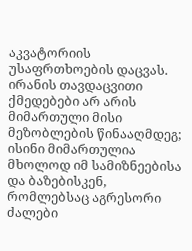აკვატორიის უსაფრთხოების დაცვას.
ირანის თავდაცვითი ქმედებები არ არის მიმართული მისი მეზობლების წინააღმდეგ; ისინი მიმართულია მხოლოდ იმ სამიზნეებისა და ბაზებისკენ, რომლებსაც აგრესორი ძალები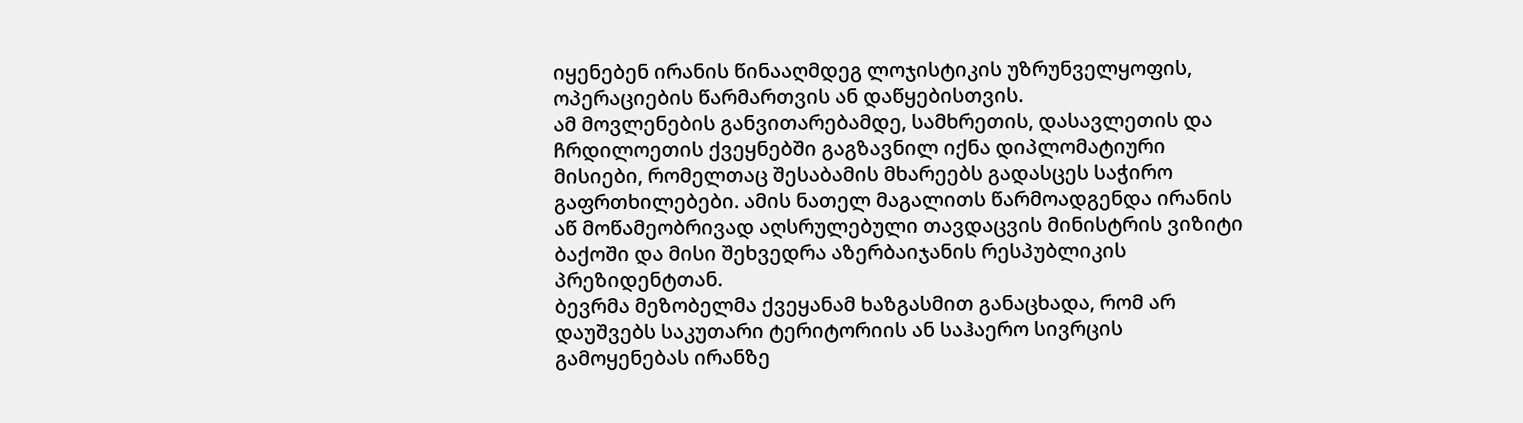იყენებენ ირანის წინააღმდეგ ლოჯისტიკის უზრუნველყოფის, ოპერაციების წარმართვის ან დაწყებისთვის.
ამ მოვლენების განვითარებამდე, სამხრეთის, დასავლეთის და ჩრდილოეთის ქვეყნებში გაგზავნილ იქნა დიპლომატიური მისიები, რომელთაც შესაბამის მხარეებს გადასცეს საჭირო გაფრთხილებები. ამის ნათელ მაგალითს წარმოადგენდა ირანის აწ მოწამეობრივად აღსრულებული თავდაცვის მინისტრის ვიზიტი ბაქოში და მისი შეხვედრა აზერბაიჯანის რესპუბლიკის პრეზიდენტთან.
ბევრმა მეზობელმა ქვეყანამ ხაზგასმით განაცხადა, რომ არ დაუშვებს საკუთარი ტერიტორიის ან საჰაერო სივრცის გამოყენებას ირანზე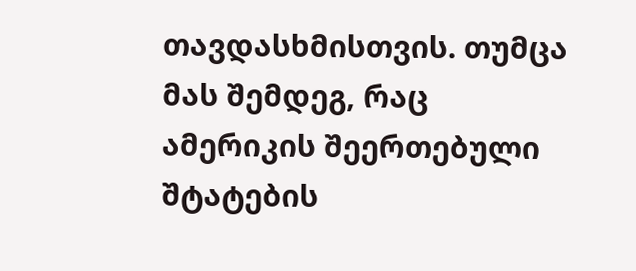თავდასხმისთვის. თუმცა მას შემდეგ, რაც ამერიკის შეერთებული შტატების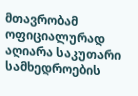მთავრობამ ოფიციალურად აღიარა საკუთარი სამხედროების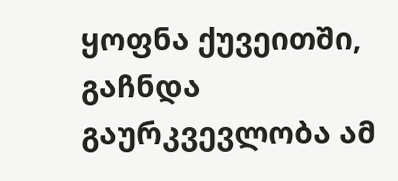ყოფნა ქუვეითში, გაჩნდა გაურკვევლობა ამ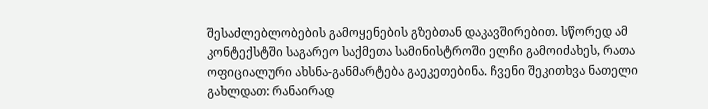შესაძლებლობების გამოყენების გზებთან დაკავშირებით. სწორედ ამ კონტექსტში საგარეო საქმეთა სამინისტროში ელჩი გამოიძახეს, რათა ოფიციალური ახსნა-განმარტება გაეკეთებინა. ჩვენი შეკითხვა ნათელი გახლდათ: რანაირად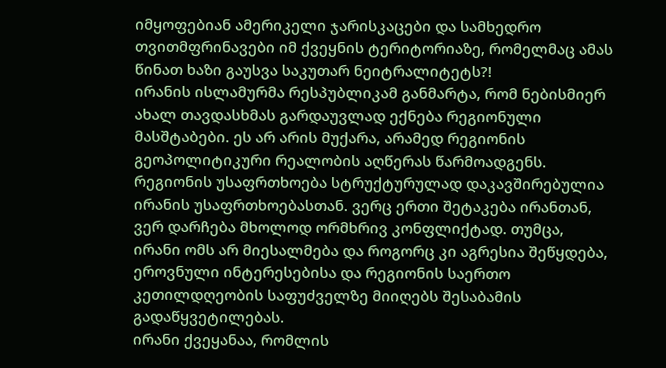იმყოფებიან ამერიკელი ჯარისკაცები და სამხედრო თვითმფრინავები იმ ქვეყნის ტერიტორიაზე, რომელმაც ამას წინათ ხაზი გაუსვა საკუთარ ნეიტრალიტეტს?!
ირანის ისლამურმა რესპუბლიკამ განმარტა, რომ ნებისმიერ ახალ თავდასხმას გარდაუვლად ექნება რეგიონული მასშტაბები. ეს არ არის მუქარა, არამედ რეგიონის გეოპოლიტიკური რეალობის აღწერას წარმოადგენს. რეგიონის უსაფრთხოება სტრუქტურულად დაკავშირებულია ირანის უსაფრთხოებასთან. ვერც ერთი შეტაკება ირანთან, ვერ დარჩება მხოლოდ ორმხრივ კონფლიქტად. თუმცა, ირანი ომს არ მიესალმება და როგორც კი აგრესია შეწყდება, ეროვნული ინტერესებისა და რეგიონის საერთო კეთილდღეობის საფუძველზე მიიღებს შესაბამის გადაწყვეტილებას.
ირანი ქვეყანაა, რომლის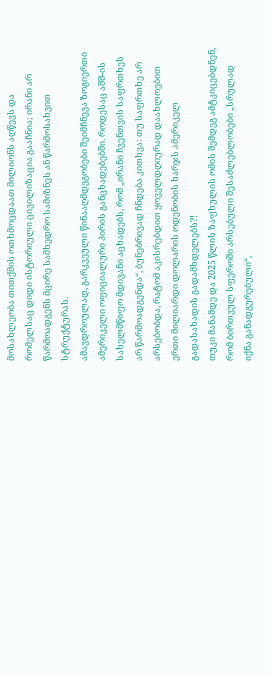მოსახლეობა თითქმის ოთხმოცდაათ მილიონს აღწევს და რომელსაც დიდი ისტორიული ცივილიზაცია გააჩნია; ირანი არ წარმოადგენს მცირე სამხედრო სამიზნეს ან წარმოსახვით სტრუქტურას.
ამავდროულად, გარკვეული წინააღმდეგობები შეიმჩნევა ზოგიერთი ამერიკელი ოფიციალური პირის განცხადებებში. როდესაც აშშ-ის სახელმწიფო მდივანი აცხადებს, რომ „ირანი ჩვენთვის საფრთხეს არ წარმოადგენდა“, ბუნებრივად ჩნდება კითხვა: თუ საფრთხე არ არსებობდა, რატომ აკისრებდით ყოველდღიურად დაახლოებით ერთი მილიარდი დოლარის ოდენობის ხარჯს ამერიკელ გადასახადის გადამხდელებს?!
თუკი მანამდე და 2025 წლის ზაფხულის ომის შემდეგ ამტკიცებდნენ, რომ ბირთვულ სფეროში არსებული შესაძლებლობები „სრულად იქნა განადგურებული“,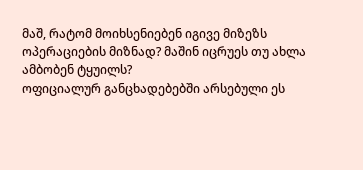მაშ, რატომ მოიხსენიებენ იგივე მიზეზს ოპერაციების მიზნად? მაშინ იცრუეს თუ ახლა ამბობენ ტყუილს?
ოფიციალურ განცხადებებში არსებული ეს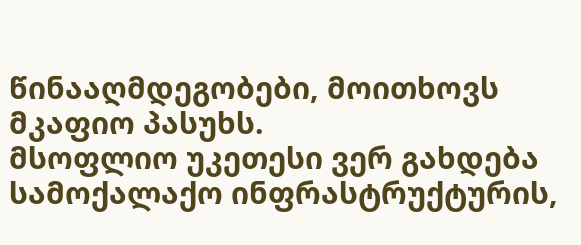წინააღმდეგობები, მოითხოვს მკაფიო პასუხს.
მსოფლიო უკეთესი ვერ გახდება სამოქალაქო ინფრასტრუქტურის,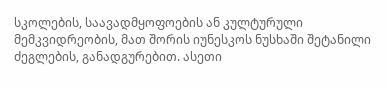სკოლების, საავადმყოფოების ან კულტურული მემკვიდრეობის, მათ შორის იუნესკოს ნუსხაში შეტანილი ძეგლების, განადგურებით. ასეთი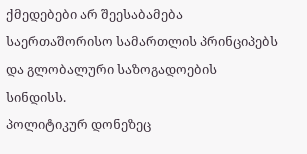ქმედებები არ შეესაბამება საერთაშორისო სამართლის პრინციპებს და გლობალური საზოგადოების სინდისს.
პოლიტიკურ დონეზეც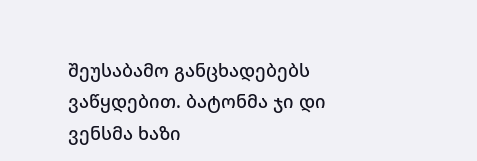შეუსაბამო განცხადებებს ვაწყდებით. ბატონმა ჯი დი ვენსმა ხაზი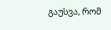გაუსვა, რომ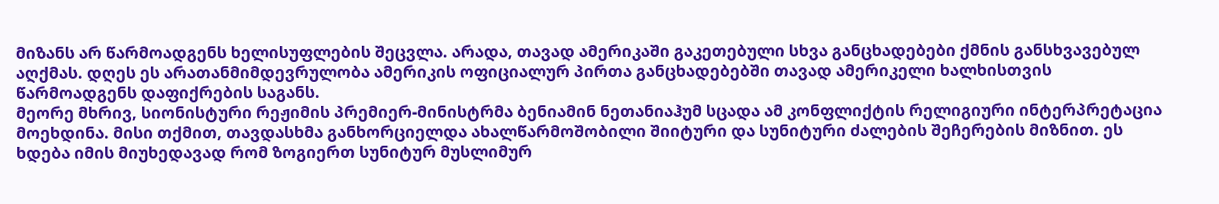მიზანს არ წარმოადგენს ხელისუფლების შეცვლა. არადა, თავად ამერიკაში გაკეთებული სხვა განცხადებები ქმნის განსხვავებულ აღქმას. დღეს ეს არათანმიმდევრულობა ამერიკის ოფიციალურ პირთა განცხადებებში თავად ამერიკელი ხალხისთვის წარმოადგენს დაფიქრების საგანს.
მეორე მხრივ, სიონისტური რეჟიმის პრემიერ-მინისტრმა ბენიამინ ნეთანიაჰუმ სცადა ამ კონფლიქტის რელიგიური ინტერპრეტაცია მოეხდინა. მისი თქმით, თავდასხმა განხორციელდა ახალწარმოშობილი შიიტური და სუნიტური ძალების შეჩერების მიზნით. ეს ხდება იმის მიუხედავად რომ ზოგიერთ სუნიტურ მუსლიმურ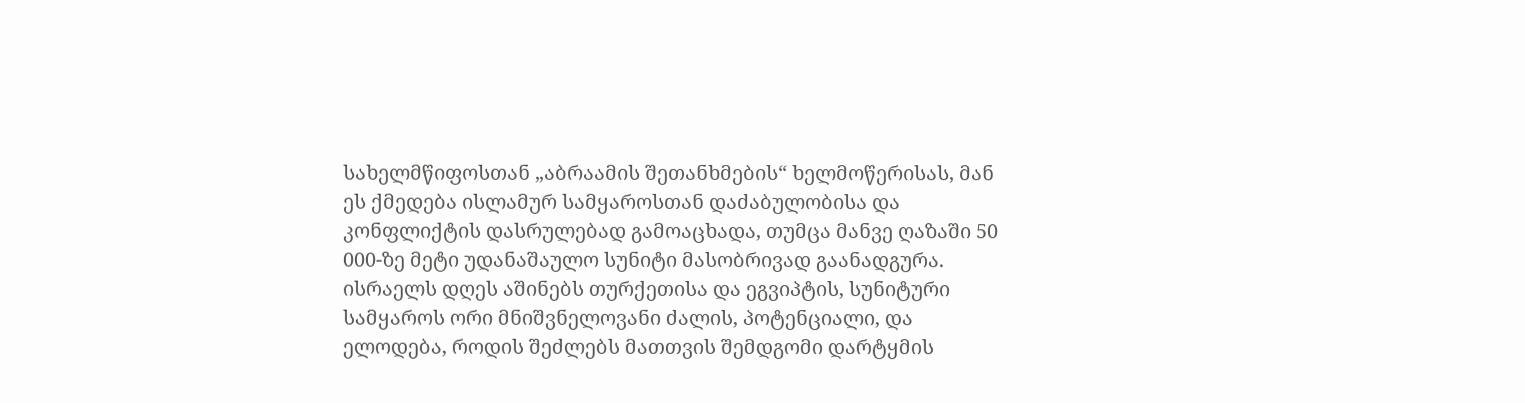სახელმწიფოსთან „აბრაამის შეთანხმების“ ხელმოწერისას, მან ეს ქმედება ისლამურ სამყაროსთან დაძაბულობისა და კონფლიქტის დასრულებად გამოაცხადა, თუმცა მანვე ღაზაში 50 000-ზე მეტი უდანაშაულო სუნიტი მასობრივად გაანადგურა.
ისრაელს დღეს აშინებს თურქეთისა და ეგვიპტის, სუნიტური სამყაროს ორი მნიშვნელოვანი ძალის, პოტენციალი, და ელოდება, როდის შეძლებს მათთვის შემდგომი დარტყმის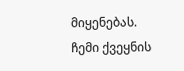მიყენებას.
ჩემი ქვეყნის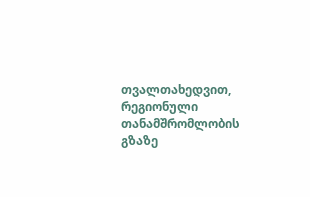თვალთახედვით, რეგიონული თანამშრომლობის გზაზე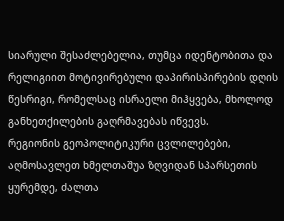სიარული შესაძლებელია, თუმცა იდენტობითა და რელიგიით მოტივირებული დაპირისპირების დღის წესრიგი, რომელსაც ისრაელი მიჰყვება, მხოლოდ განხეთქილების გაღრმავებას იწვევს.
რეგიონის გეოპოლიტიკური ცვლილებები, აღმოსავლეთ ხმელთაშუა ზღვიდან სპარსეთის ყურემდე, ძალთა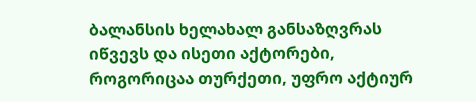ბალანსის ხელახალ განსაზღვრას იწვევს და ისეთი აქტორები, როგორიცაა თურქეთი, უფრო აქტიურ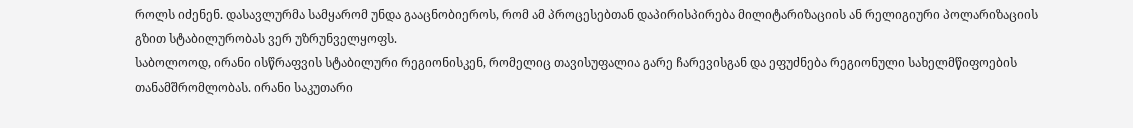როლს იძენენ. დასავლურმა სამყარომ უნდა გააცნობიეროს, რომ ამ პროცესებთან დაპირისპირება მილიტარიზაციის ან რელიგიური პოლარიზაციის გზით სტაბილურობას ვერ უზრუნველყოფს.
საბოლოოდ, ირანი ისწრაფვის სტაბილური რეგიონისკენ, რომელიც თავისუფალია გარე ჩარევისგან და ეფუძნება რეგიონული სახელმწიფოების თანამშრომლობას. ირანი საკუთარი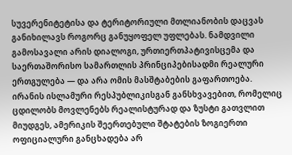სუვერენიტეტისა და ტერიტორიული მთლიანობის დაცვას განიხილავს როგორც განუყოფელ უფლებას. ნამდვილი გამოსავალი არის დიალოგი, ურთიერთპატივისცემა და საერთაშორისო სამართლის პრინციპებისადმი რეალური ერთგულება — და არა ომის მასშტაბების გაფართოება.
ირანის ისლამური რესპუბლიკისგან განსხვავებით, რომელიც ცდილობს მოვლენებს რეალისტურად და ზუსტი გათვლით მიუდგეს, ამერიკის შეერთებული შტატების ზოგიერთი ოფიციალური განცხადება არ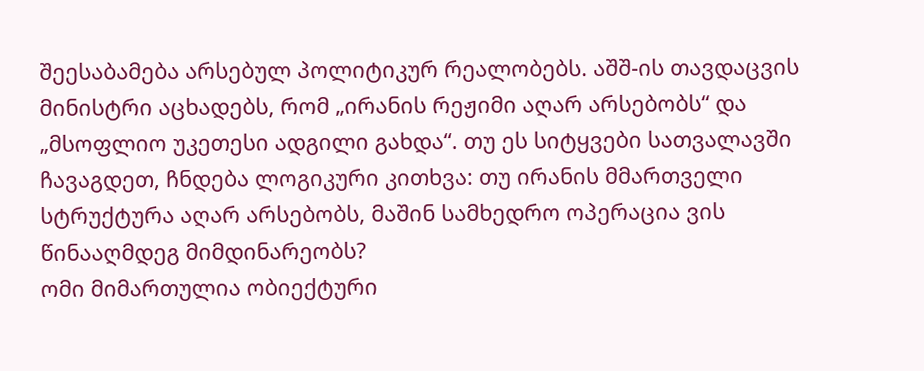შეესაბამება არსებულ პოლიტიკურ რეალობებს. აშშ-ის თავდაცვის მინისტრი აცხადებს, რომ „ირანის რეჟიმი აღარ არსებობს“ და „მსოფლიო უკეთესი ადგილი გახდა“. თუ ეს სიტყვები სათვალავში ჩავაგდეთ, ჩნდება ლოგიკური კითხვა: თუ ირანის მმართველი სტრუქტურა აღარ არსებობს, მაშინ სამხედრო ოპერაცია ვის წინააღმდეგ მიმდინარეობს?
ომი მიმართულია ობიექტური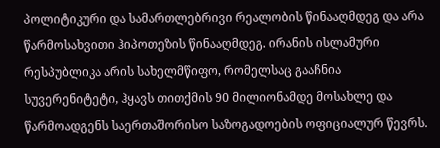პოლიტიკური და სამართლებრივი რეალობის წინააღმდეგ და არა წარმოსახვითი ჰიპოთეზის წინააღმდეგ. ირანის ისლამური რესპუბლიკა არის სახელმწიფო, რომელსაც გააჩნია სუვერენიტეტი, ჰყავს თითქმის 90 მილიონამდე მოსახლე და წარმოადგენს საერთაშორისო საზოგადოების ოფიციალურ წევრს.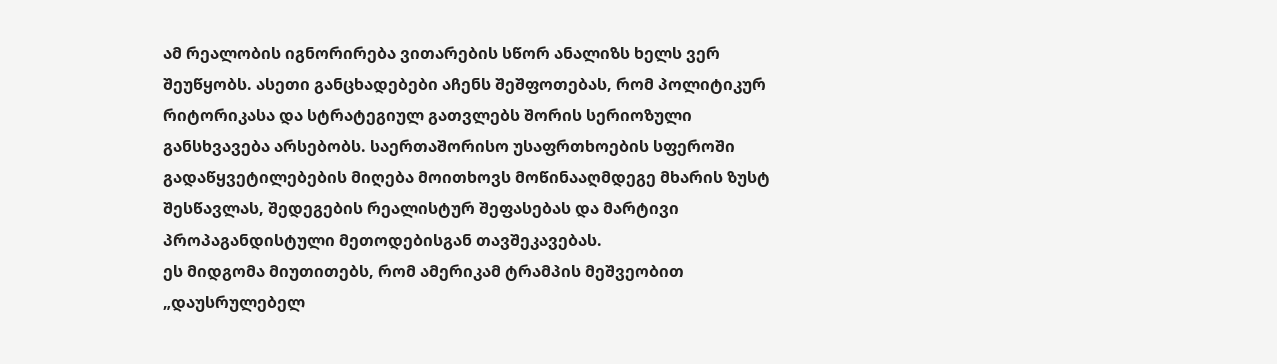ამ რეალობის იგნორირება ვითარების სწორ ანალიზს ხელს ვერ შეუწყობს. ასეთი განცხადებები აჩენს შეშფოთებას, რომ პოლიტიკურ რიტორიკასა და სტრატეგიულ გათვლებს შორის სერიოზული განსხვავება არსებობს. საერთაშორისო უსაფრთხოების სფეროში გადაწყვეტილებების მიღება მოითხოვს მოწინააღმდეგე მხარის ზუსტ შესწავლას, შედეგების რეალისტურ შეფასებას და მარტივი პროპაგანდისტული მეთოდებისგან თავშეკავებას.
ეს მიდგომა მიუთითებს, რომ ამერიკამ ტრამპის მეშვეობით „დაუსრულებელ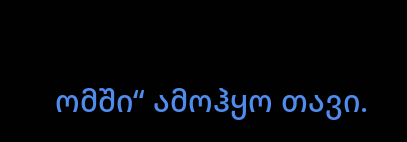ომში“ ამოჰყო თავი.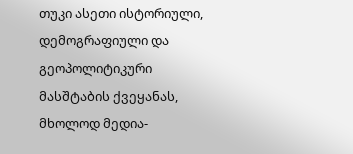თუკი ასეთი ისტორიული, დემოგრაფიული და გეოპოლიტიკური მასშტაბის ქვეყანას, მხოლოდ მედია-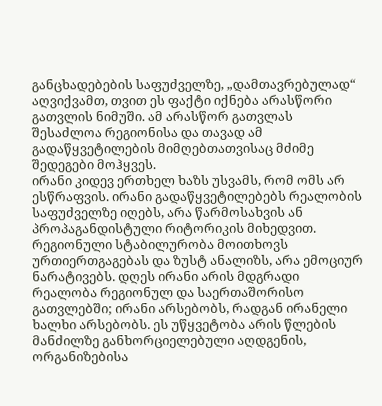განცხადებების საფუძველზე, „დამთავრებულად“ აღვიქვამთ, თვით ეს ფაქტი იქნება არასწორი გათვლის ნიმუში. ამ არასწორ გათვლას შესაძლოა რეგიონისა და თავად ამ გადაწყვეტილების მიმღებთათვისაც მძიმე შედეგები მოჰყვეს.
ირანი კიდევ ერთხელ ხაზს უსვამს, რომ ომს არ ესწრაფვის. ირანი გადაწყვეტილებებს რეალობის საფუძველზე იღებს, არა წარმოსახვის ან პროპაგანდისტული რიტორიკის მიხედვით. რეგიონული სტაბილურობა მოითხოვს ურთიერთგაგებას და ზუსტ ანალიზს, არა ემოციურ ნარატივებს. დღეს ირანი არის მდგრადი რეალობა რეგიონულ და საერთაშორისო გათვლებში; ირანი არსებობს, რადგან ირანელი ხალხი არსებობს. ეს უწყვეტობა არის წლების მანძილზე განხორციელებული აღდგენის, ორგანიზებისა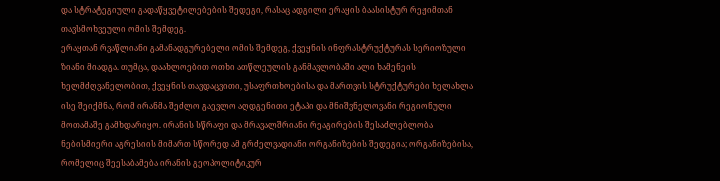და სტრატეგიული გადაწყვეტილებების შედეგი, რასაც ადგილი ერაყის ბაასისტურ რეჟიმთან თავსმოხვეული ომის შემდეგ.
ერაყთან რვაწლიანი გამანადგურებელი ომის შემდეგ, ქვეყნის ინფრასტრუქტურას სერიოზული ზიანი მიადგა. თუმცა, დაახლოებით ოთხი ათწლეულის განმავლობაში ალი ხამენეის ხელმძღვანელობით, ქვეყნის თავდაცვითი, უსაფრთხოებისა და მართვის სტრუქტურები ხელახლა ისე შეიქმნა, რომ ირანმა შეძლო გაევლო აღდგენითი ეტაპი და მნიშვნელოვანი რეგიონული მოთამაშე გამხდარიყო. ირანის სწრაფი და მრავალშრიანი რეაგირების შესაძლებლობა ნებისმიერი აგრესიის მიმართ სწორედ ამ გრძელვადიანი ორგანიზების შედეგია; ორგანიზებისა, რომელიც შეესაბამება ირანის გეოპოლიტიკურ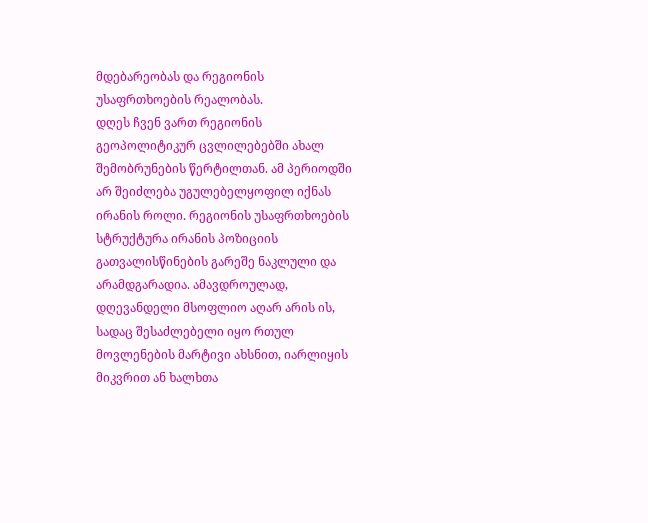მდებარეობას და რეგიონის უსაფრთხოების რეალობას.
დღეს ჩვენ ვართ რეგიონის გეოპოლიტიკურ ცვლილებებში ახალ შემობრუნების წერტილთან. ამ პერიოდში არ შეიძლება უგულებელყოფილ იქნას ირანის როლი. რეგიონის უსაფრთხოების სტრუქტურა ირანის პოზიციის გათვალისწინების გარეშე ნაკლული და არამდგარადია. ამავდროულად, დღევანდელი მსოფლიო აღარ არის ის, სადაც შესაძლებელი იყო რთულ მოვლენების მარტივი ახსნით, იარლიყის მიკვრით ან ხალხთა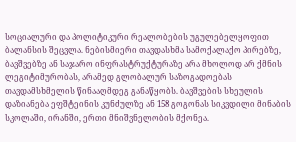სოციალური და პოლიტიკური რეალობების უგულებელყოფით ბალანსის შეცვლა. ნებისმიერი თავდასხმა სამოქალაქო პირებზე, ბავშვებზე ან საჯარო ინფრასტრუქტურაზე არა მხოლოდ არ ქმნის ლეგიტიმურობას, არამედ გლობალურ საზოგადოებას თავდამსხმელის წინააღმდეგ განაწყობს. ბავშვების სხეულის დაზიანება ეფშტეინის კუნძულზე ან 158 გოგონას სიკვდილი მინაბის სკოლაში, ირანში, ერთი მნიშვნელობის მქონეა.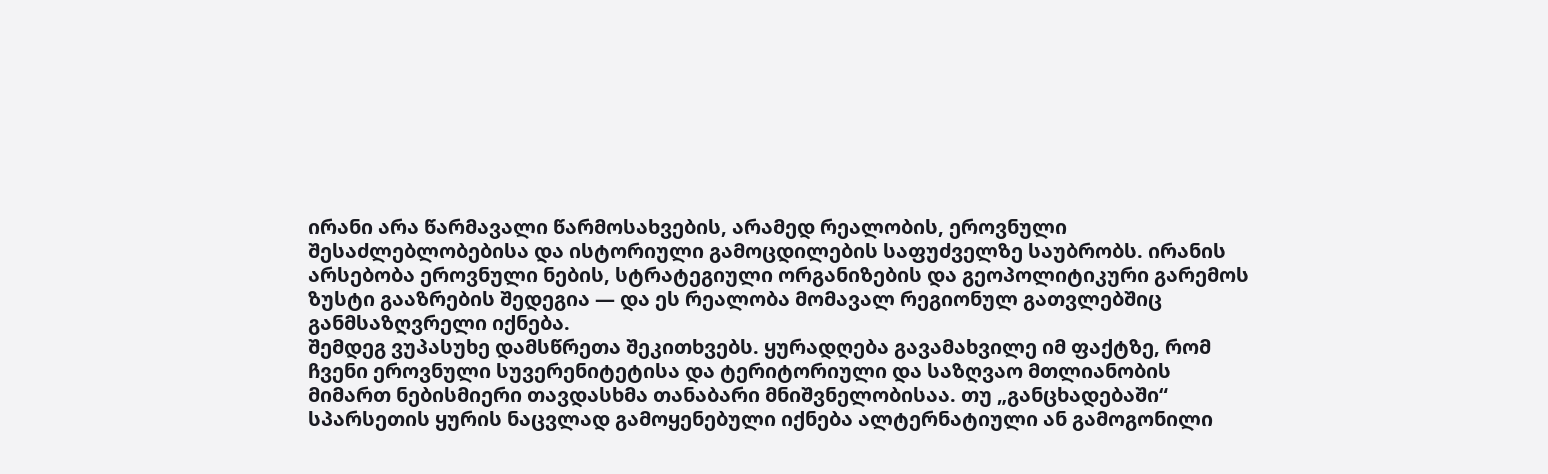ირანი არა წარმავალი წარმოსახვების, არამედ რეალობის, ეროვნული შესაძლებლობებისა და ისტორიული გამოცდილების საფუძველზე საუბრობს. ირანის არსებობა ეროვნული ნების, სტრატეგიული ორგანიზების და გეოპოლიტიკური გარემოს ზუსტი გააზრების შედეგია — და ეს რეალობა მომავალ რეგიონულ გათვლებშიც განმსაზღვრელი იქნება.
შემდეგ ვუპასუხე დამსწრეთა შეკითხვებს. ყურადღება გავამახვილე იმ ფაქტზე, რომ ჩვენი ეროვნული სუვერენიტეტისა და ტერიტორიული და საზღვაო მთლიანობის მიმართ ნებისმიერი თავდასხმა თანაბარი მნიშვნელობისაა. თუ „განცხადებაში“ სპარსეთის ყურის ნაცვლად გამოყენებული იქნება ალტერნატიული ან გამოგონილი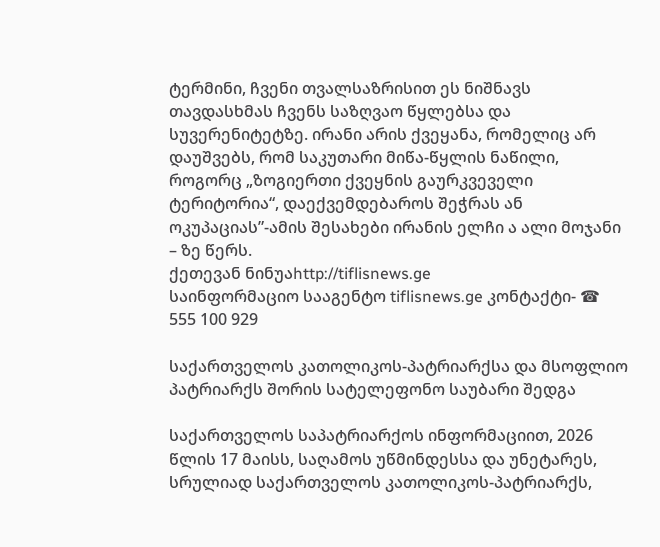ტერმინი, ჩვენი თვალსაზრისით ეს ნიშნავს თავდასხმას ჩვენს საზღვაო წყლებსა და სუვერენიტეტზე. ირანი არის ქვეყანა, რომელიც არ დაუშვებს, რომ საკუთარი მიწა-წყლის ნაწილი, როგორც „ზოგიერთი ქვეყნის გაურკვეველი ტერიტორია“, დაექვემდებაროს შეჭრას ან ოკუპაციას”-ამის შესახები ირანის ელჩი ა ალი მოჯანი – ზე წერს.
ქეთევან ნინუაhttp://tiflisnews.ge
საინფორმაციო სააგენტო tiflisnews.ge კონტაქტი- ☎ 555 100 929

საქართველოს კათოლიკოს-პატრიარქსა და მსოფლიო პატრიარქს შორის სატელეფონო საუბარი შედგა

საქართველოს საპატრიარქოს ინფორმაციით, 2026 წლის 17 მაისს, საღამოს უწმინდესსა და უნეტარეს, სრულიად საქართველოს კათოლიკოს-პატრიარქს,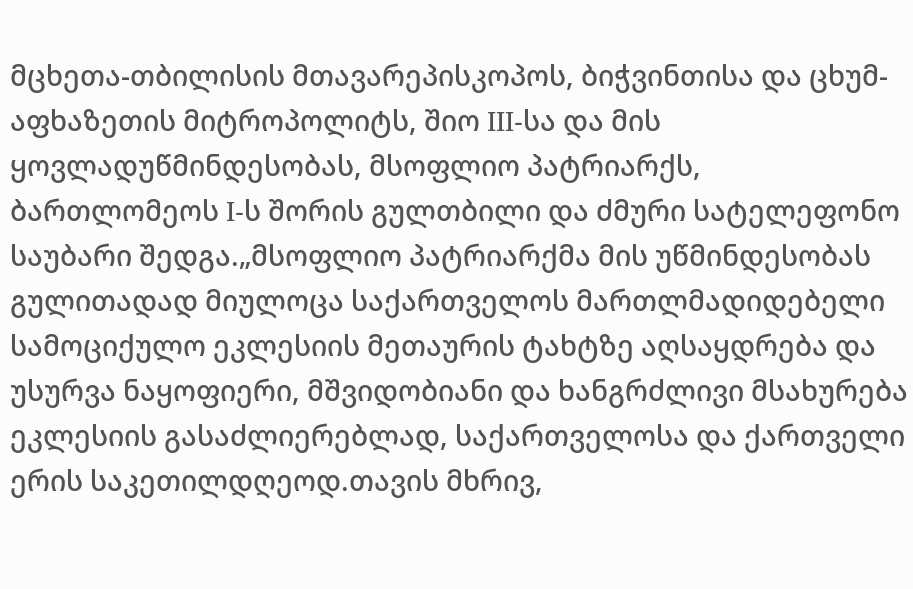მცხეთა-თბილისის მთავარეპისკოპოს, ბიჭვინთისა და ცხუმ-აფხაზეთის მიტროპოლიტს, შიო III-სა და მის ყოვლადუწმინდესობას, მსოფლიო პატრიარქს, ბართლომეოს I-ს შორის გულთბილი და ძმური სატელეფონო საუბარი შედგა.„მსოფლიო პატრიარქმა მის უწმინდესობას გულითადად მიულოცა საქართველოს მართლმადიდებელი სამოციქულო ეკლესიის მეთაურის ტახტზე აღსაყდრება და უსურვა ნაყოფიერი, მშვიდობიანი და ხანგრძლივი მსახურება ეკლესიის გასაძლიერებლად, საქართველოსა და ქართველი ერის საკეთილდღეოდ.თავის მხრივ,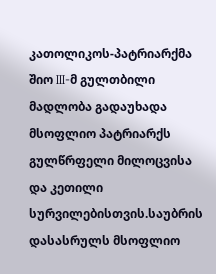კათოლიკოს-პატრიარქმა შიო III-მ გულთბილი მადლობა გადაუხადა მსოფლიო პატრიარქს გულწრფელი მილოცვისა და კეთილი სურვილებისთვის.საუბრის დასასრულს მსოფლიო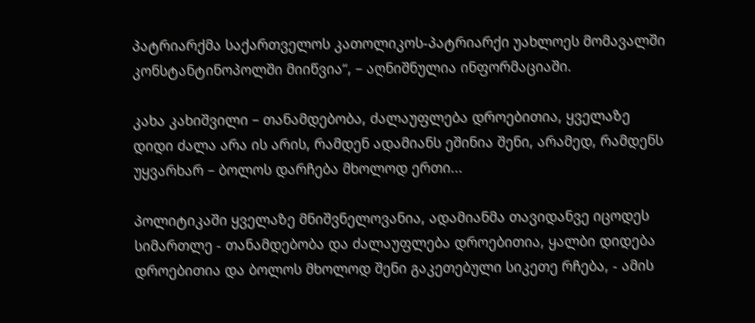პატრიარქმა საქართველოს კათოლიკოს-პატრიარქი უახლოეს მომავალში კონსტანტინოპოლში მიიწვია“, – აღნიშნულია ინფორმაციაში.

კახა კახიშვილი – თანამდებობა, ძალაუფლება დროებითია, ყველაზე დიდი ძალა არა ის არის, რამდენ ადამიანს ეშინია შენი, არამედ, რამდენს უყვარხარ – ბოლოს დარჩება მხოლოდ ერთი...

პოლიტიკაში ყველაზე მნიშვნელოვანია, ადამიანმა თავიდანვე იცოდეს სიმართლე - თანამდებობა და ძალაუფლება დროებითია, ყალბი დიდება დროებითია და ბოლოს მხოლოდ შენი გაკეთებული სიკეთე რჩება, - ამის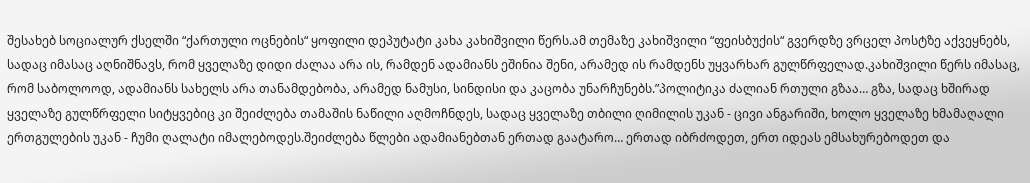შესახებ სოციალურ ქსელში “ქართული ოცნების“ ყოფილი დეპუტატი კახა კახიშვილი წერს.ამ თემაზე კახიშვილი “ფეისბუქის“ გვერდზე ვრცელ პოსტზე აქვეყნებს, სადაც იმასაც აღნიშნავს, რომ ყველაზე დიდი ძალაა არა ის, რამდენ ადამიანს ეშინია შენი, არამედ ის რამდენს უყვარხარ გულწრფელად.კახიშვილი წერს იმასაც, რომ საბოლოოდ, ადამიანს სახელს არა თანამდებობა, არამედ ნამუსი, სინდისი და კაცობა უნარჩუნებს.”პოლიტიკა ძალიან რთული გზაა… გზა, სადაც ხშირად ყველაზე გულწრფელი სიტყვებიც კი შეიძლება თამაშის ნაწილი აღმოჩნდეს, სადაც ყველაზე თბილი ღიმილის უკან - ცივი ანგარიში, ხოლო ყველაზე ხმამაღალი ერთგულების უკან - ჩუმი ღალატი იმალებოდეს.შეიძლება წლები ადამიანებთან ერთად გაატარო… ერთად იბრძოდეთ, ერთ იდეას ემსახურებოდეთ და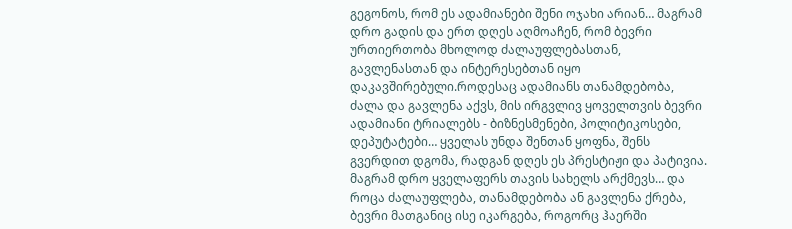გეგონოს, რომ ეს ადამიანები შენი ოჯახი არიან… მაგრამ დრო გადის და ერთ დღეს აღმოაჩენ, რომ ბევრი ურთიერთობა მხოლოდ ძალაუფლებასთან, გავლენასთან და ინტერესებთან იყო დაკავშირებული.როდესაც ადამიანს თანამდებობა, ძალა და გავლენა აქვს, მის ირგვლივ ყოველთვის ბევრი ადამიანი ტრიალებს - ბიზნესმენები, პოლიტიკოსები, დეპუტატები… ყველას უნდა შენთან ყოფნა, შენს გვერდით დგომა, რადგან დღეს ეს პრესტიჟი და პატივია. მაგრამ დრო ყველაფერს თავის სახელს არქმევს… და როცა ძალაუფლება, თანამდებობა ან გავლენა ქრება, ბევრი მათგანიც ისე იკარგება, როგორც ჰაერში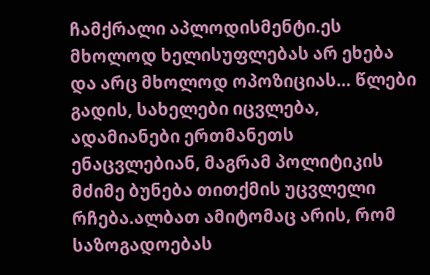ჩამქრალი აპლოდისმენტი.ეს მხოლოდ ხელისუფლებას არ ეხება და არც მხოლოდ ოპოზიციას… წლები გადის, სახელები იცვლება, ადამიანები ერთმანეთს ენაცვლებიან, მაგრამ პოლიტიკის მძიმე ბუნება თითქმის უცვლელი რჩება.ალბათ ამიტომაც არის, რომ საზოგადოებას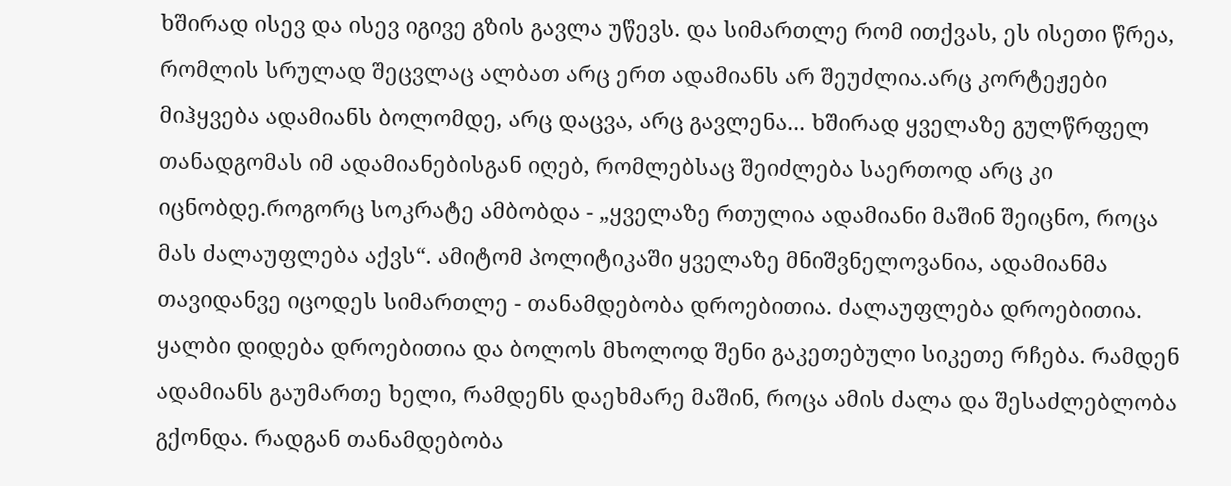ხშირად ისევ და ისევ იგივე გზის გავლა უწევს. და სიმართლე რომ ითქვას, ეს ისეთი წრეა, რომლის სრულად შეცვლაც ალბათ არც ერთ ადამიანს არ შეუძლია.არც კორტეჟები მიჰყვება ადამიანს ბოლომდე, არც დაცვა, არც გავლენა... ხშირად ყველაზე გულწრფელ თანადგომას იმ ადამიანებისგან იღებ, რომლებსაც შეიძლება საერთოდ არც კი იცნობდე.როგორც სოკრატე ამბობდა - „ყველაზე რთულია ადამიანი მაშინ შეიცნო, როცა მას ძალაუფლება აქვს“. ამიტომ პოლიტიკაში ყველაზე მნიშვნელოვანია, ადამიანმა თავიდანვე იცოდეს სიმართლე - თანამდებობა დროებითია. ძალაუფლება დროებითია. ყალბი დიდება დროებითია და ბოლოს მხოლოდ შენი გაკეთებული სიკეთე რჩება. რამდენ ადამიანს გაუმართე ხელი, რამდენს დაეხმარე მაშინ, როცა ამის ძალა და შესაძლებლობა გქონდა. რადგან თანამდებობა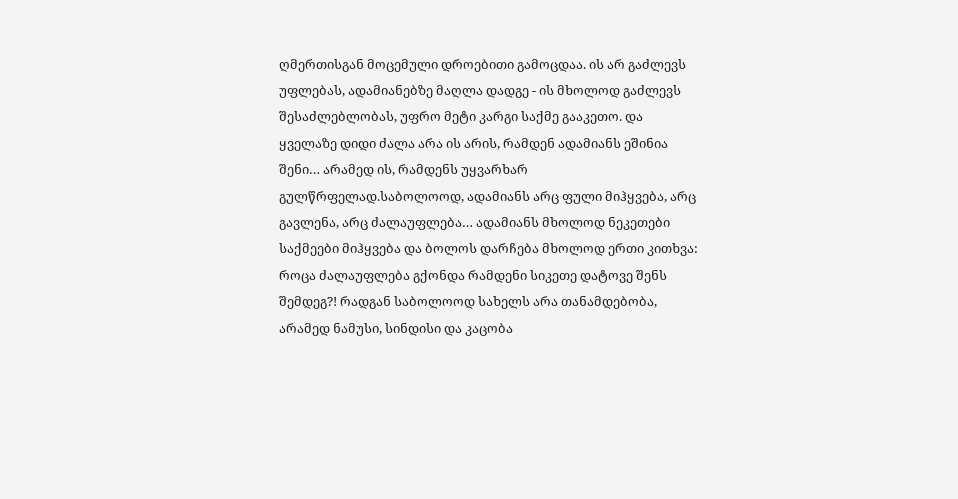ღმერთისგან მოცემული დროებითი გამოცდაა. ის არ გაძლევს უფლებას, ადამიანებზე მაღლა დადგე - ის მხოლოდ გაძლევს შესაძლებლობას, უფრო მეტი კარგი საქმე გააკეთო. და ყველაზე დიდი ძალა არა ის არის, რამდენ ადამიანს ეშინია შენი… არამედ ის, რამდენს უყვარხარ გულწრფელად.საბოლოოდ, ადამიანს არც ფული მიჰყვება, არც გავლენა, არც ძალაუფლება… ადამიანს მხოლოდ ნეკეთები საქმეები მიჰყვება და ბოლოს დარჩება მხოლოდ ერთი კითხვა: როცა ძალაუფლება გქონდა რამდენი სიკეთე დატოვე შენს შემდეგ?! რადგან საბოლოოდ სახელს არა თანამდებობა, არამედ ნამუსი, სინდისი და კაცობა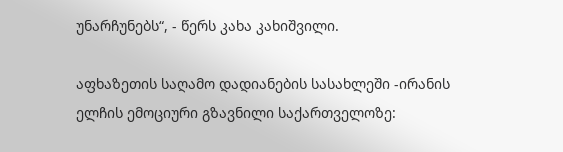უნარჩუნებს“, - წერს კახა კახიშვილი.

აფხაზეთის საღამო დადიანების სასახლეში -ირანის ელჩის ემოციური გზავნილი საქართველოზე: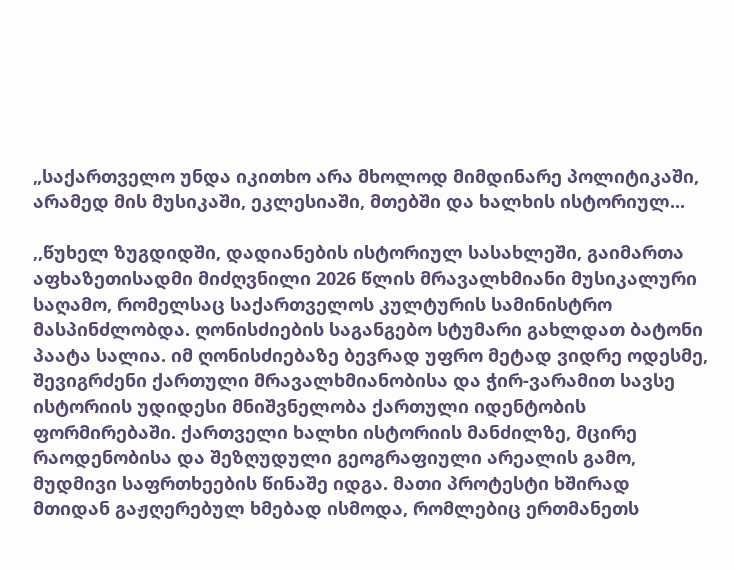„საქართველო უნდა იკითხო არა მხოლოდ მიმდინარე პოლიტიკაში, არამედ მის მუსიკაში, ეკლესიაში, მთებში და ხალხის ისტორიულ...

,,წუხელ ზუგდიდში, დადიანების ისტორიულ სასახლეში, გაიმართა აფხაზეთისადმი მიძღვნილი 2026 წლის მრავალხმიანი მუსიკალური საღამო, რომელსაც საქართველოს კულტურის სამინისტრო მასპინძლობდა. ღონისძიების საგანგებო სტუმარი გახლდათ ბატონი პაატა სალია. იმ ღონისძიებაზე ბევრად უფრო მეტად ვიდრე ოდესმე, შევიგრძენი ქართული მრავალხმიანობისა და ჭირ-ვარამით სავსე ისტორიის უდიდესი მნიშვნელობა ქართული იდენტობის ფორმირებაში. ქართველი ხალხი ისტორიის მანძილზე, მცირე რაოდენობისა და შეზღუდული გეოგრაფიული არეალის გამო, მუდმივი საფრთხეების წინაშე იდგა. მათი პროტესტი ხშირად მთიდან გაჟღერებულ ხმებად ისმოდა, რომლებიც ერთმანეთს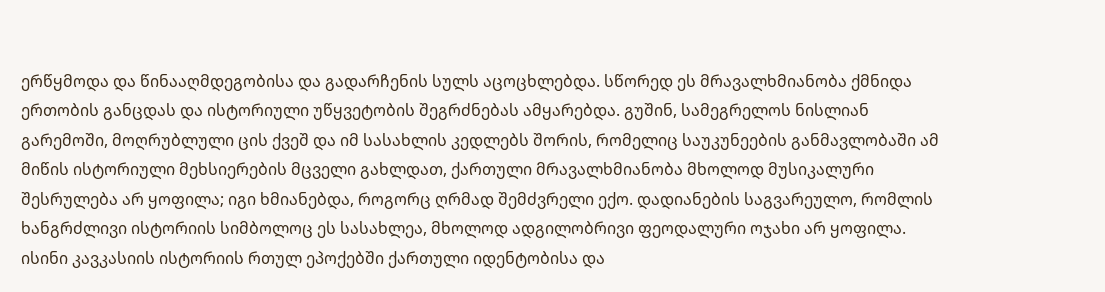ერწყმოდა და წინააღმდეგობისა და გადარჩენის სულს აცოცხლებდა. სწორედ ეს მრავალხმიანობა ქმნიდა ერთობის განცდას და ისტორიული უწყვეტობის შეგრძნებას ამყარებდა. გუშინ, სამეგრელოს ნისლიან გარემოში, მოღრუბლული ცის ქვეშ და იმ სასახლის კედლებს შორის, რომელიც საუკუნეების განმავლობაში ამ მიწის ისტორიული მეხსიერების მცველი გახლდათ, ქართული მრავალხმიანობა მხოლოდ მუსიკალური შესრულება არ ყოფილა; იგი ხმიანებდა, როგორც ღრმად შემძვრელი ექო. დადიანების საგვარეულო, რომლის ხანგრძლივი ისტორიის სიმბოლოც ეს სასახლეა, მხოლოდ ადგილობრივი ფეოდალური ოჯახი არ ყოფილა. ისინი კავკასიის ისტორიის რთულ ეპოქებში ქართული იდენტობისა და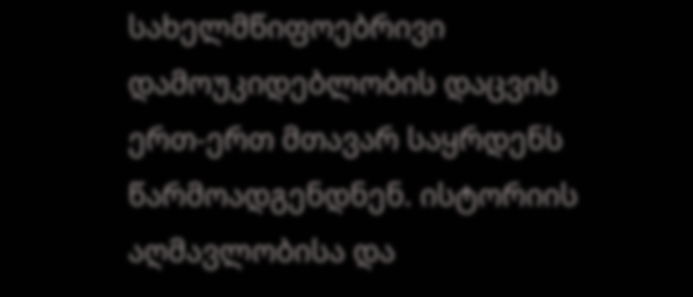სახელმწიფოებრივი დამოუკიდებლობის დაცვის ერთ-ერთ მთავარ საყრდენს წარმოადგენდნენ. ისტორიის აღმავლობისა და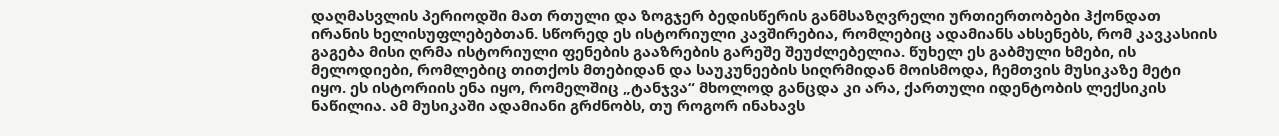დაღმასვლის პერიოდში მათ რთული და ზოგჯერ ბედისწერის განმსაზღვრელი ურთიერთობები ჰქონდათ ირანის ხელისუფლებებთან. სწორედ ეს ისტორიული კავშირებია, რომლებიც ადამიანს ახსენებს, რომ კავკასიის გაგება მისი ღრმა ისტორიული ფენების გააზრების გარეშე შეუძლებელია. წუხელ ეს გაბმული ხმები, ის მელოდიები, რომლებიც თითქოს მთებიდან და საუკუნეების სიღრმიდან მოისმოდა, ჩემთვის მუსიკაზე მეტი იყო. ეს ისტორიის ენა იყო, რომელშიც „ტანჯვა“ მხოლოდ განცდა კი არა, ქართული იდენტობის ლექსიკის ნაწილია. ამ მუსიკაში ადამიანი გრძნობს, თუ როგორ ინახავს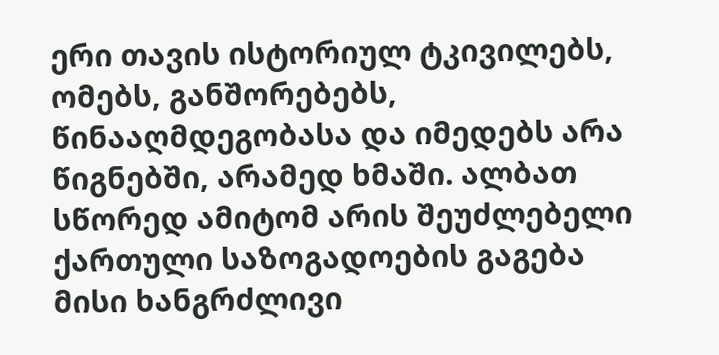ერი თავის ისტორიულ ტკივილებს, ომებს, განშორებებს, წინააღმდეგობასა და იმედებს არა წიგნებში, არამედ ხმაში. ალბათ სწორედ ამიტომ არის შეუძლებელი ქართული საზოგადოების გაგება მისი ხანგრძლივი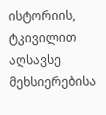ისტორიის, ტკივილით აღსავსე მეხსიერებისა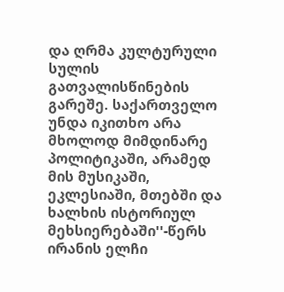და ღრმა კულტურული სულის გათვალისწინების გარეშე. საქართველო უნდა იკითხო არა მხოლოდ მიმდინარე პოლიტიკაში, არამედ მის მუსიკაში, ეკლესიაში, მთებში და ხალხის ისტორიულ მეხსიერებაში''-წერს ირანის ელჩი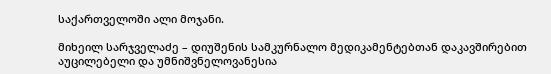საქართველოში ალი მოჯანი.

მიხეილ სარჯველაძე – დიუშენის სამკურნალო მედიკამენტებთან დაკავშირებით აუცილებელი და უმნიშვნელოვანესია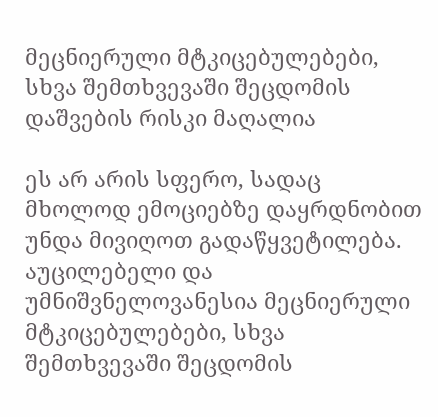მეცნიერული მტკიცებულებები, სხვა შემთხვევაში შეცდომის დაშვების რისკი მაღალია

ეს არ არის სფერო, სადაც მხოლოდ ემოციებზე დაყრდნობით უნდა მივიღოთ გადაწყვეტილება. აუცილებელი და უმნიშვნელოვანესია მეცნიერული მტკიცებულებები, სხვა შემთხვევაში შეცდომის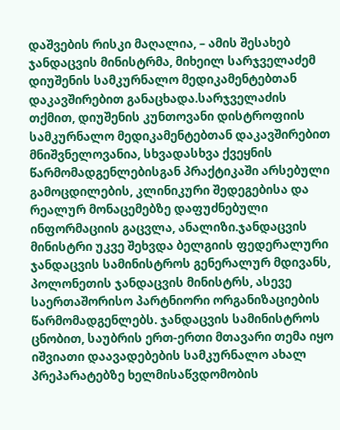დაშვების რისკი მაღალია, – ამის შესახებ ჯანდაცვის მინისტრმა, მიხეილ სარჯველაძემ დიუშენის სამკურნალო მედიკამენტებთან დაკავშირებით განაცხადა.სარჯველაძის თქმით, დიუშენის კუნთოვანი დისტროფიის სამკურნალო მედიკამენტებთან დაკავშირებით მნიშვნელოვანია, სხვადასხვა ქვეყნის წარმომადგენლებისგან პრაქტიკაში არსებული გამოცდილების, კლინიკური შედეგებისა და რეალურ მონაცემებზე დაფუძნებული ინფორმაციის გაცვლა, ანალიზი.ჯანდაცვის მინისტრი უკვე შეხვდა ბელგიის ფედერალური ჯანდაცვის სამინისტროს გენერალურ მდივანს, პოლონეთის ჯანდაცვის მინისტრს, ასევე საერთაშორისო პარტნიორი ორგანიზაციების წარმომადგენლებს. ჯანდაცვის სამინისტროს ცნობით, საუბრის ერთ-ერთი მთავარი თემა იყო იშვიათი დაავადებების სამკურნალო ახალ პრეპარატებზე ხელმისაწვდომობის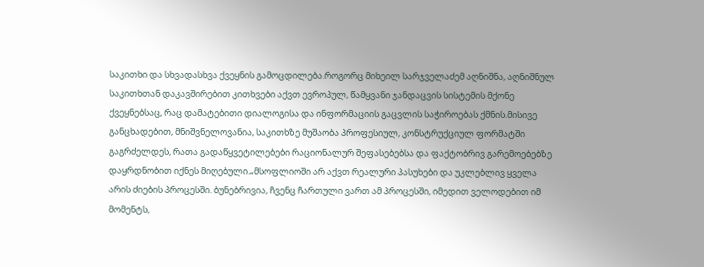საკითხი და სხვადასხვა ქვეყნის გამოცდილება.როგორც მიხეილ სარჯველაძემ აღნიშნა, აღნიშნულ საკითხთან დაკავშირებით კითხვები აქვთ ევროპულ, წამყვანი ჯანდაცვის სისტემის მქონე ქვეყნებსაც, რაც დამატებითი დიალოგისა და ინფორმაციის გაცვლის საჭიროებას ქმნის.მისივე განცხადებით, მნიშვნელოვანია, საკითხზე მუშაობა პროფესიულ, კონსტრუქციულ ფორმატში გაგრძელდეს, რათა გადაწყვეტილებები რაციონალურ შეფასებებსა და ფაქტობრივ გარემოებებზე დაყრდნობით იქნეს მიღებული.„მსოფლიოში არ აქვთ რეალური პასუხები და უკლებლივ ყველა არის ძიების პროცესში. ბუნებრივია, ჩვენც ჩართული ვართ ამ პროცესში, იმედით ველოდებით იმ მომენტს,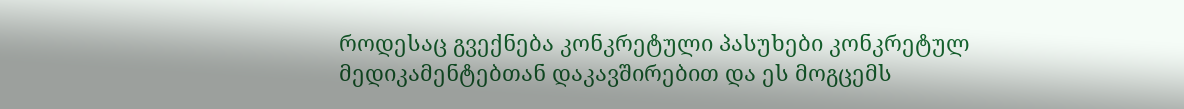როდესაც გვექნება კონკრეტული პასუხები კონკრეტულ მედიკამენტებთან დაკავშირებით და ეს მოგცემს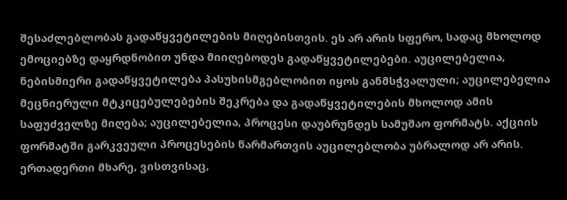შესაძლებლობას გადაწყვეტილების მიღებისთვის. ეს არ არის სფერო, სადაც მხოლოდ ემოციებზე დაყრდნობით უნდა მიიღებოდეს გადაწყვეტილებები. აუცილებელია, ნებისმიერი გადაწყვეტილება პასუხისმგებლობით იყოს განმსჭვალული; აუცილებელია მეცნიერული მტკიცებულებების შეკრება და გადაწყვეტილების მხოლოდ ამის საფუძველზე მიღება; აუცილებელია, პროცესი დაუბრუნდეს სამუშაო ფორმატს. აქციის ფორმატში გარკვეული პროცესების წარმართვის აუცილებლობა უბრალოდ არ არის. ერთადერთი მხარე, ვისთვისაც,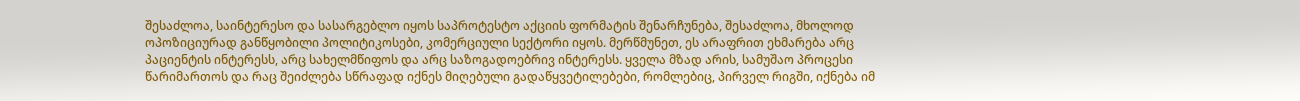შესაძლოა, საინტერესო და სასარგებლო იყოს საპროტესტო აქციის ფორმატის შენარჩუნება, შესაძლოა, მხოლოდ ოპოზიციურად განწყობილი პოლიტიკოსები, კომერციული სექტორი იყოს. მერწმუნეთ, ეს არაფრით ეხმარება არც პაციენტის ინტერესს, არც სახელმწიფოს და არც საზოგადოებრივ ინტერესს. ყველა მზად არის, სამუშაო პროცესი წარიმართოს და რაც შეიძლება სწრაფად იქნეს მიღებული გადაწყვეტილებები, რომლებიც, პირველ რიგში, იქნება იმ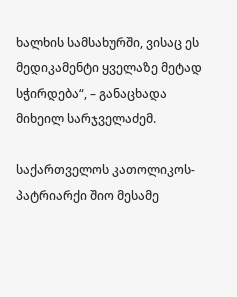ხალხის სამსახურში, ვისაც ეს მედიკამენტი ყველაზე მეტად სჭირდება“, – განაცხადა მიხეილ სარჯველაძემ.

საქართველოს კათოლიკოს-პატრიარქი შიო მესამე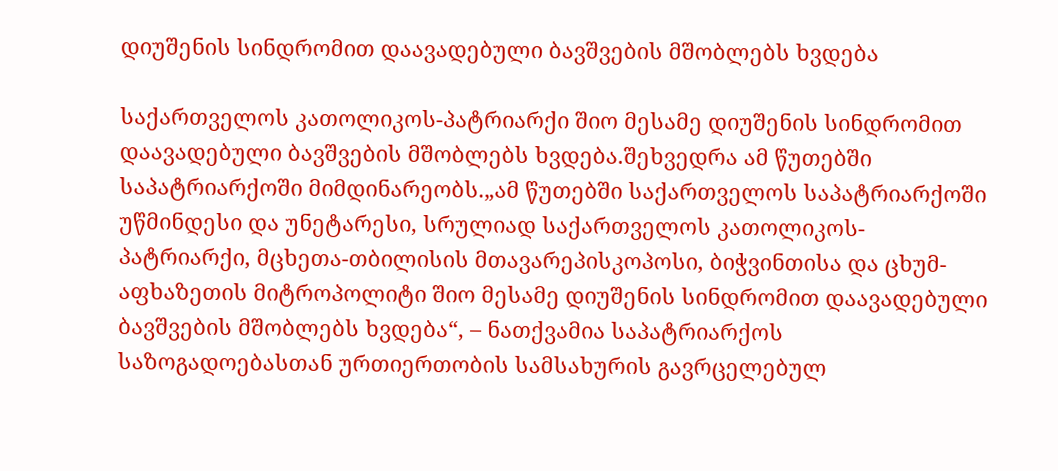დიუშენის სინდრომით დაავადებული ბავშვების მშობლებს ხვდება

საქართველოს კათოლიკოს-პატრიარქი შიო მესამე დიუშენის სინდრომით დაავადებული ბავშვების მშობლებს ხვდება.შეხვედრა ამ წუთებში საპატრიარქოში მიმდინარეობს.„ამ წუთებში საქართველოს საპატრიარქოში უწმინდესი და უნეტარესი, სრულიად საქართველოს კათოლიკოს-პატრიარქი, მცხეთა-თბილისის მთავარეპისკოპოსი, ბიჭვინთისა და ცხუმ-აფხაზეთის მიტროპოლიტი შიო მესამე დიუშენის სინდრომით დაავადებული ბავშვების მშობლებს ხვდება“, – ნათქვამია საპატრიარქოს საზოგადოებასთან ურთიერთობის სამსახურის გავრცელებულ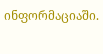ინფორმაციაში.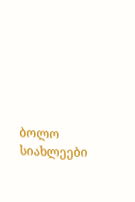ბოლო სიახლეები